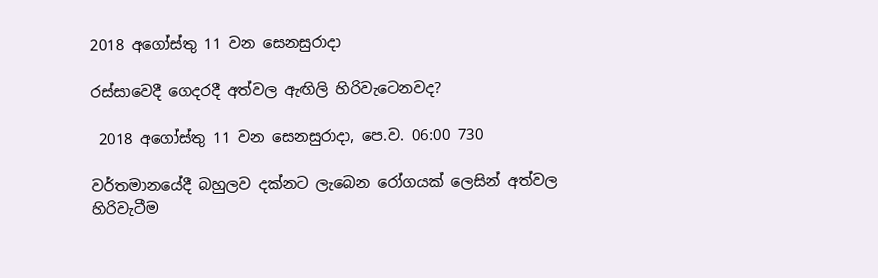2018 අගෝස්තු 11 වන සෙනසුරාදා

රස්සාවෙදී ගෙදරදී අත්වල ඇඟිලි හිරිවැටෙනවද?

 2018 අගෝස්තු 11 වන සෙනසුරාදා, පෙ.ව. 06:00 730

වර්තමානයේදී බහුලව දක්නට ලැබෙන රෝගයක් ලෙසින් අත්වල හිරිවැටීම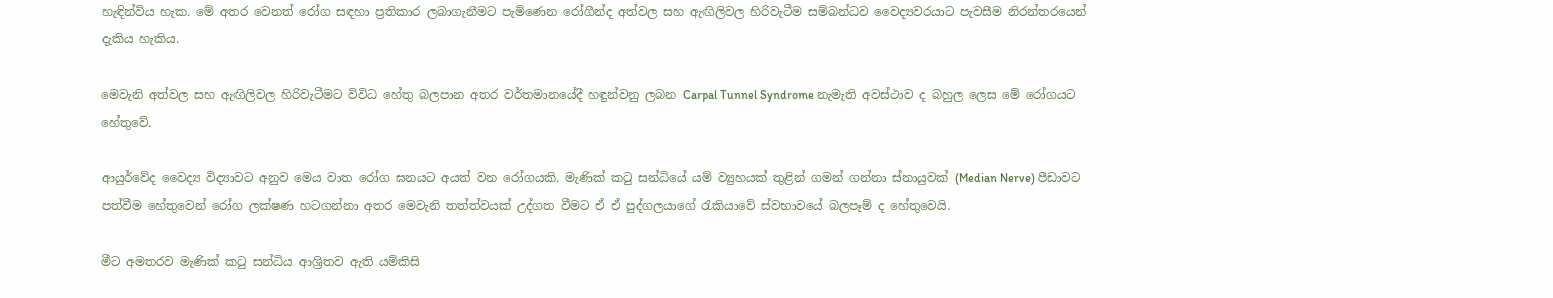හැඳින්විය හැක. මේ අතර වෙනත් රෝග සඳහා ප්‍රතිකාර ලබාගැනීමට පැමිණෙන රෝගීන්ද අත්වල සහ ඇඟිලිවල හිරිවැටීම සම්බන්ධව වෛද්‍යවරයාට පැවසීම නිරන්තරයෙන් දැකිය හැකිය.

මෙවැනි අත්වල සහ ඇඟිලිවල හිරිවැටීමට විවිධ හේතු බලපාන අතර වර්තමානයේදී හඳුන්වනු ලබන Carpal Tunnel Syndrome නැමැති අවස්ථාව ද බහුල ලෙස මේ රෝගයට හේතුවේ.

ආයුර්වේද වෛද්‍ය විද්‍යාවට අනුව මෙය වාත රෝග ඝනයට අයත් වන රෝගයකි. මැණික් කටු සන්ධියේ යම් ව්‍යුහයක් තුළින් ගමන් ගන්නා ස්නායුවක් (Median Nerve) පීඩාවට පත්වීම හේතුවෙන් රෝග ලක්ෂණ හටගන්නා අතර මෙවැනි තත්ත්වයක් උද්ගත වීමට ඒ ඒ පුද්ගලයාගේ රැකියාවේ ස්වභාවයේ බලපෑම් ද හේතුවෙයි.

මීට අමතරව මැණික් කටු සන්ධිය ආශ්‍රිතව ඇති යම්කිසි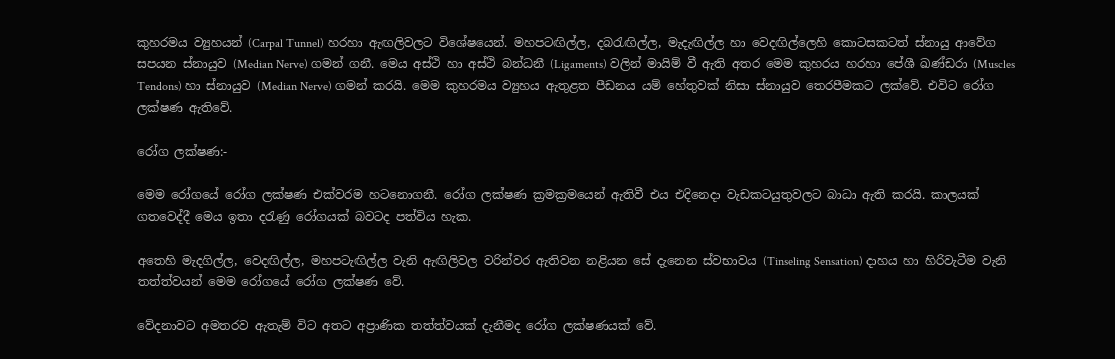කුහරමය ව්‍යුහයන් (Carpal Tunnel) හරහා ඇඟලිවලට විශේෂයෙන්. මහපටඟිල්ල, දබරැඟිල්ල, මැදැඟිල්ල හා වෙදඟිල්ලෙහි කොටසකටත් ස්නායු ආවේග සපයන ස්නායුව (Median Nerve) ගමන් ගනී. මෙය අස්ථි හා අස්ථි බන්ධනී (Ligaments) වලින් මායිම් වී ඇති අතර මෙම කුහරය හරහා පේශී ඛණ්ඩරා (Muscles Tendons) හා ස්නායුව (Median Nerve) ගමන් කරයි. මෙම කුහරමය ව්‍යුහය ඇතුළත පීඩනය යම් හේතුවක් නිසා ස්නායුව තෙරපීමකට ලක්වේ. එවිට රෝග ලක්ෂණ ඇතිවේ.

රෝග ලක්ෂණ:-

මෙම රෝගයේ රෝග ලක්ෂණ එක්වරම හටනොගනී. රෝග ලක්ෂණ ක්‍රමක්‍රමයෙන් ඇතිවී එය එදිනෙදා වැඩකටයුතුවලට බාධා ඇති කරයි. කාලයක් ගතවෙද්දී මෙය ඉතා දරැණු රෝගයක් බවටද පත්විය හැක.

අතෙහි මැදගිල්ල, වෙදඟිල්ල, මහපටැඟිල්ල වැනි ඇඟිලිවල වරින්වර ඇතිවන නළියන සේ දැනෙන ස්වභාවය (Tinseling Sensation) දාහය හා හිරිවැටීම වැනි තත්ත්වයන් මෙම රෝගයේ රෝග ලක්ෂණ වේ.

වේදනාවට අමතරව ඇතැම් විට අතට අප්‍රාණික තත්ත්වයක් දැනීමද රෝග ලක්ෂණයක් වේ.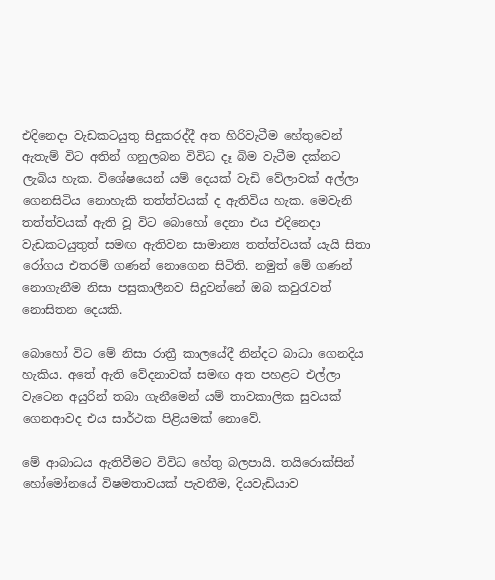එදිනෙදා වැඩකටයුතු සිදුකරද්දී අත හිරිවැටීම හේතුවෙන් ඇතැම් විට අතින් ගනුලබන විවිධ දෑ බිම වැටීම දක්නට ලැබිය හැක. විශේෂයෙන් යම් දෙයක් වැඩි වේලාවක් අල්ලා ගෙනසිටිය නොහැකි තත්ත්වයක් ද ඇතිවිය හැක. මෙවැනි තත්ත්වයක් ඇති වූ විට බොහෝ දෙනා එය එදිනෙදා වැඩකටයුතුත් සමඟ ඇතිවන සාමාන්‍ය තත්ත්වයක් යැයි සිතා රෝගය එතරම් ගණන් නොගෙන සිටිති. නමුත් මේ ගණන් නොගැනීම නිසා පසුකාලීනව සිදුවන්නේ ඔබ කවුරැවත් නොසිතන දෙයකි.

බොහෝ විට මේ නිසා රාත්‍රී කාලයේදී නින්දට බාධා ගෙනදිය හැකිය. අතේ ඇති වේදනාවක් සමඟ අත පහළට එල්ලා වැටෙන අයුරින් තබා ගැනීමෙන් යම් තාවකාලික සුවයක් ගෙනආවද එය සාර්ථක පිළියමක් නොවේ.

මේ ආබාධය ඇතිවීමට විවිධ හේතු බලපායි. තයිරොක්සින් හෝමෝනයේ විෂමතාවයක් පැවතීම, දියවැඩියාව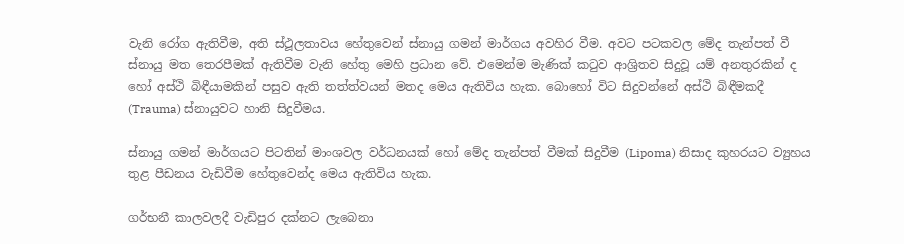වැනි රෝග ඇතිවීම, අති ස්ථූලතාවය හේතුවෙන් ස්නායු ගමන් මාර්ගය අවහිර වීම. අවට පටකවල මේද තැන්පත් වී ස්නායු මත තෙරපීමක් ඇතිවීම වැනි හේතු මෙහි ප්‍රධාන වේ. එමෙන්ම මැණික් කටුව ආශ්‍රිතව සිදුවූ යම් අනතුරකින් ද හෝ අස්ථි බිඳීයාමකින් පසුව ඇති තත්ත්වයන් මතද මෙය ඇතිවිය හැක. බොහෝ විට සිදුවන්නේ අස්ථි බිඳීමකදී (Trauma) ස්නායුවට හානි සිදුවීමය.

ස්නායු ගමන් මාර්ගයට පිටතින් මාංශවල වර්ධනයක් හෝ මේද තැන්පත් වීමක් සිදුවීම (Lipoma) නිසාද කුහරයට ව්‍යුහය තුළ පීඩනය වැඩිවීම හේතුවෙන්ද මෙය ඇතිවිය හැක.

ගර්භනී කාලවලදී වැඩිපුර දක්නට ලැබෙනා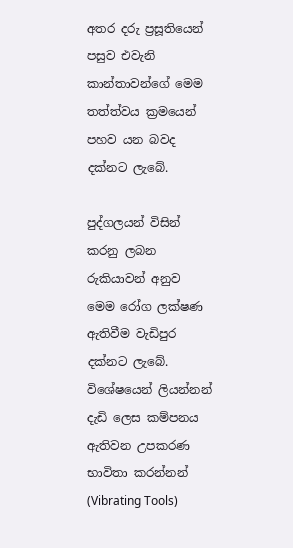අතර දරු ප්‍රසූතියෙන් පසුව එවැනි කාන්තාවන්ගේ මෙම තත්ත්වය ක්‍රමයෙන් පහව යන බවද දක්නට ලැබේ.

පුද්ගලයන් විසින් කරනු ලබන රුකියාවන් අනුව මෙම රෝග ලක්ෂණ ඇතිවීම වැඩිපුර දක්නට ලැබේ. විශේෂයෙන් ලියන්නන් දැඩි ලෙස කම්පනය ඇතිවන උපකරණ භාවිතා කරන්නන් (Vibrating Tools)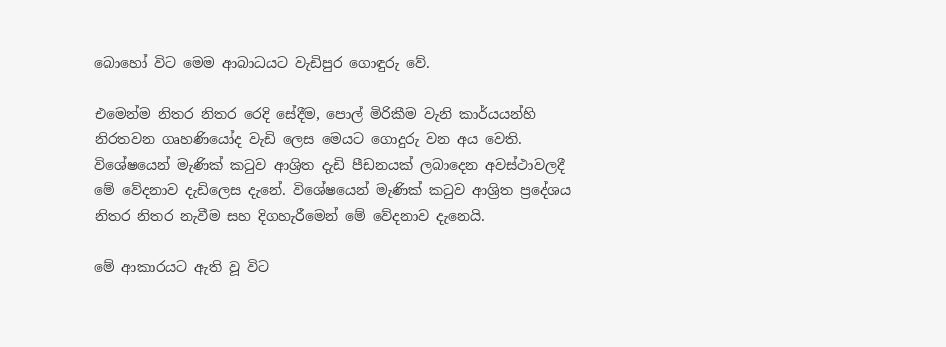බොහෝ විට මෙම ආබාධයට වැඩිපුර ගොඳුරු වේ.

එමෙන්ම නිතර නිතර රෙදි සේදීම, පොල් මිරිකීම වැනි කාර්යයන්හි නිරතවන ගෘහණියෝද වැඩි ලෙස මෙයට ගොදුරු වන අය වෙති. විශේෂයෙන් මැණික් කටුව ආශ්‍රිත දැඩි පීඩනයක් ලබාදෙන අවස්ථාවලදී මේ වේදනාව දැඩිලෙස දැනේ. විශේෂයෙන් මැණික් කටුව ආශ්‍රිත ප්‍රදේශය නිතර නිතර නැවීම සහ දිගහැරීමෙන් මේ වේදනාව දැනෙයි.

මේ ආකාරයට ඇති වූ විට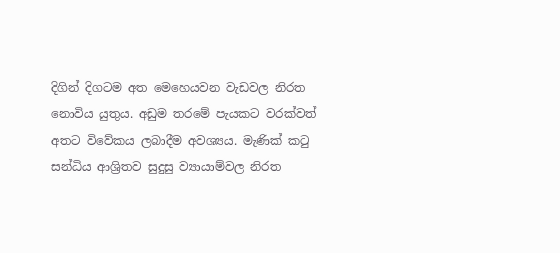දිගින් දිගටම අත මෙහෙයවන වැඩවල නිරත නොවිය යුතුය. අඩුම තරමේ පැයකට වරක්වත් අතට විවේකය ලබාදීම අවශ්‍යය. මැණික් කටු සන්ධිය ආශ්‍රිතව සුදුසු ව්‍යායාම්වල නිරත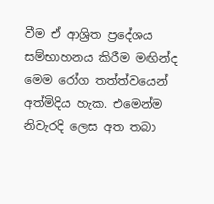වීම ඒ ආශ්‍රිත ප්‍රදේශය සම්භාහනය කිරීම මඟින්ද මෙම රෝග තත්ත්වයෙන් අත්මිදිය හැක. එමෙන්ම නිවැරදි ලෙස අත තබා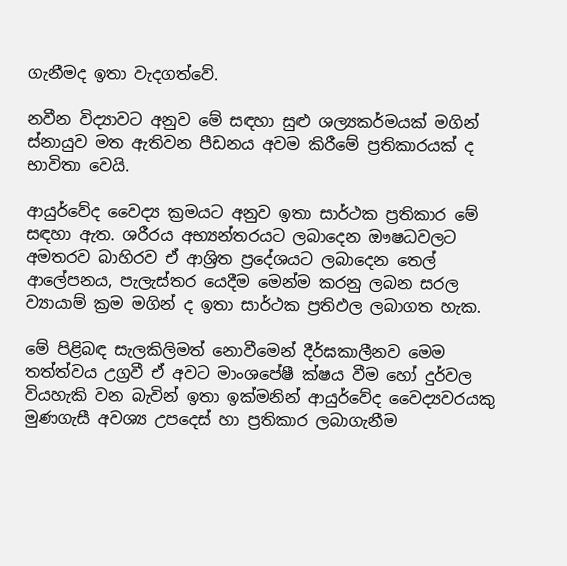ගැනීමද ඉතා වැදගත්වේ.

නවීන විද්‍යාවට අනුව මේ සඳහා සුළු ශල්‍යකර්මයක් මගින් ස්නායුව මත ඇතිවන පීඩනය අවම කිරීමේ ප්‍රතිකාරයක් ද භාවිතා වෙයි.

ආයුර්වේද වෛද්‍ය ක්‍රමයට අනුව ඉතා සාර්ථක ප්‍රතිකාර මේ සඳහා ඇත. ශරීරය අභ්‍යන්තරයට ලබාදෙන ඖෂධවලට අමතරව බාහිරව ඒ ආශ්‍රිත ප්‍රදේශයට ලබාදෙන තෙල් ආලේපනය, පැලැස්තර යෙදීම මෙන්ම කරනු ලබන සරල ව්‍යායාම් ක්‍රම මගින් ද ඉතා සාර්ථක ප්‍රතිඵල ලබාගත හැක.

මේ පිළිබඳ සැලකිලිමත් නොවීමෙන් දීර්ඝකාලීනව මෙම තත්ත්වය උග්‍රවී ඒ අවට මාංශපේෂී ක්ෂය වීම හෝ දුර්වල වියහැකි වන බැවින් ඉතා ඉක්මනින් ආයුර්වේද වෛද්‍යවරයකු මුණගැසී අවශ්‍ය උපදෙස් හා ප්‍රතිකාර ලබාගැනීම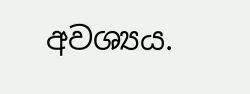අවශ්‍යය.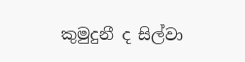කුමුදුනී ද සිල්වා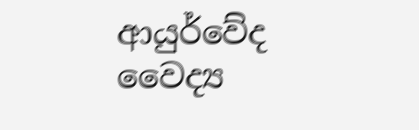ආයුර්වේද වෛද්‍ය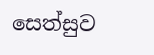සෙත්සුව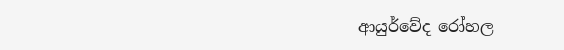ආයුර්වේද රෝහල